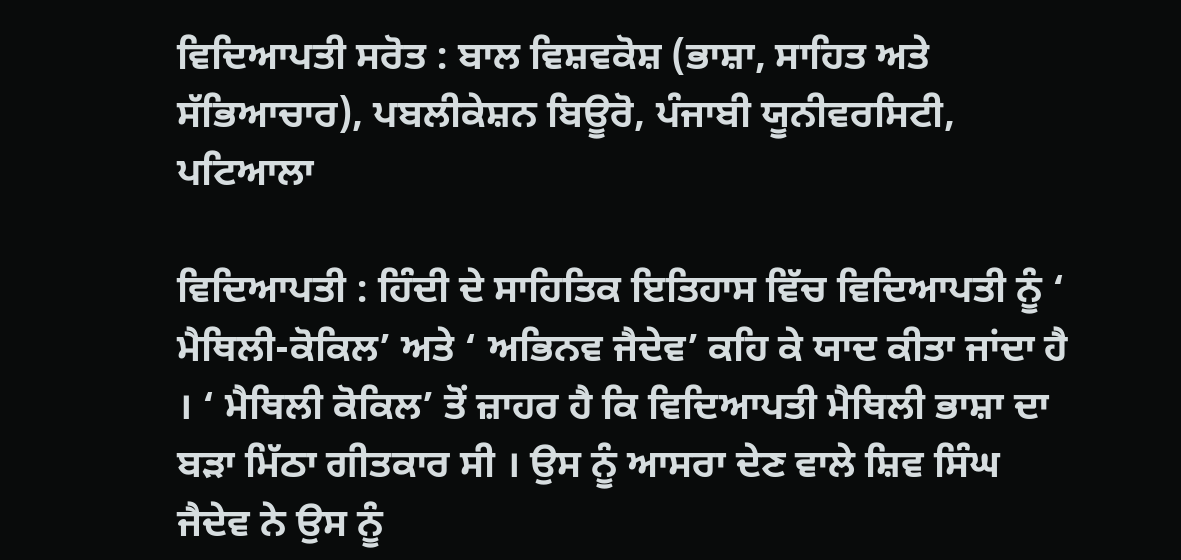ਵਿਦਿਆਪਤੀ ਸਰੋਤ : ਬਾਲ ਵਿਸ਼ਵਕੋਸ਼ (ਭਾਸ਼ਾ, ਸਾਹਿਤ ਅਤੇ ਸੱਭਿਆਚਾਰ), ਪਬਲੀਕੇਸ਼ਨ ਬਿਊਰੋ, ਪੰਜਾਬੀ ਯੂਨੀਵਰਸਿਟੀ, ਪਟਿਆਲਾ

ਵਿਦਿਆਪਤੀ : ਹਿੰਦੀ ਦੇ ਸਾਹਿਤਿਕ ਇਤਿਹਾਸ ਵਿੱਚ ਵਿਦਿਆਪਤੀ ਨੂੰ ‘ ਮੈਥਿਲੀ-ਕੋਕਿਲ’ ਅਤੇ ‘ ਅਭਿਨਵ ਜੈਦੇਵ’ ਕਹਿ ਕੇ ਯਾਦ ਕੀਤਾ ਜਾਂਦਾ ਹੈ । ‘ ਮੈਥਿਲੀ ਕੋਕਿਲ’ ਤੋਂ ਜ਼ਾਹਰ ਹੈ ਕਿ ਵਿਦਿਆਪਤੀ ਮੈਥਿਲੀ ਭਾਸ਼ਾ ਦਾ ਬੜਾ ਮਿੱਠਾ ਗੀਤਕਾਰ ਸੀ । ਉਸ ਨੂੰ ਆਸਰਾ ਦੇਣ ਵਾਲੇ ਸ਼ਿਵ ਸਿੰਘ ਜੈਦੇਵ ਨੇ ਉਸ ਨੂੰ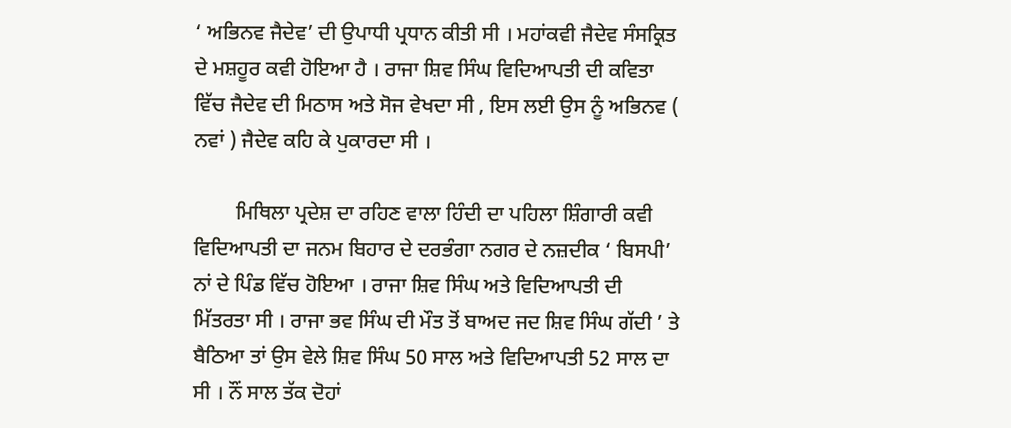‘ ਅਭਿਨਵ ਜੈਦੇਵ’ ਦੀ ਉਪਾਧੀ ਪ੍ਰਧਾਨ ਕੀਤੀ ਸੀ । ਮਹਾਂਕਵੀ ਜੈਦੇਵ ਸੰਸਕ੍ਰਿਤ ਦੇ ਮਸ਼ਹੂਰ ਕਵੀ ਹੋਇਆ ਹੈ । ਰਾਜਾ ਸ਼ਿਵ ਸਿੰਘ ਵਿਦਿਆਪਤੀ ਦੀ ਕਵਿਤਾ ਵਿੱਚ ਜੈਦੇਵ ਦੀ ਮਿਠਾਸ ਅਤੇ ਸੋਜ ਵੇਖਦਾ ਸੀ , ਇਸ ਲਈ ਉਸ ਨੂੰ ਅਭਿਨਵ ( ਨਵਾਂ ) ਜੈਦੇਵ ਕਹਿ ਕੇ ਪੁਕਾਰਦਾ ਸੀ ।

        ਮਿਥਿਲਾ ਪ੍ਰਦੇਸ਼ ਦਾ ਰਹਿਣ ਵਾਲਾ ਹਿੰਦੀ ਦਾ ਪਹਿਲਾ ਸ਼ਿੰਗਾਰੀ ਕਵੀ ਵਿਦਿਆਪਤੀ ਦਾ ਜਨਮ ਬਿਹਾਰ ਦੇ ਦਰਭੰਗਾ ਨਗਰ ਦੇ ਨਜ਼ਦੀਕ ‘ ਬਿਸਪੀ’ ਨਾਂ ਦੇ ਪਿੰਡ ਵਿੱਚ ਹੋਇਆ । ਰਾਜਾ ਸ਼ਿਵ ਸਿੰਘ ਅਤੇ ਵਿਦਿਆਪਤੀ ਦੀ ਮਿੱਤਰਤਾ ਸੀ । ਰਾਜਾ ਭਵ ਸਿੰਘ ਦੀ ਮੌਤ ਤੋਂ ਬਾਅਦ ਜਦ ਸ਼ਿਵ ਸਿੰਘ ਗੱਦੀ ’ ਤੇ ਬੈਠਿਆ ਤਾਂ ਉਸ ਵੇਲੇ ਸ਼ਿਵ ਸਿੰਘ 50 ਸਾਲ ਅਤੇ ਵਿਦਿਆਪਤੀ 52 ਸਾਲ ਦਾ ਸੀ । ਨੌਂ ਸਾਲ ਤੱਕ ਦੋਹਾਂ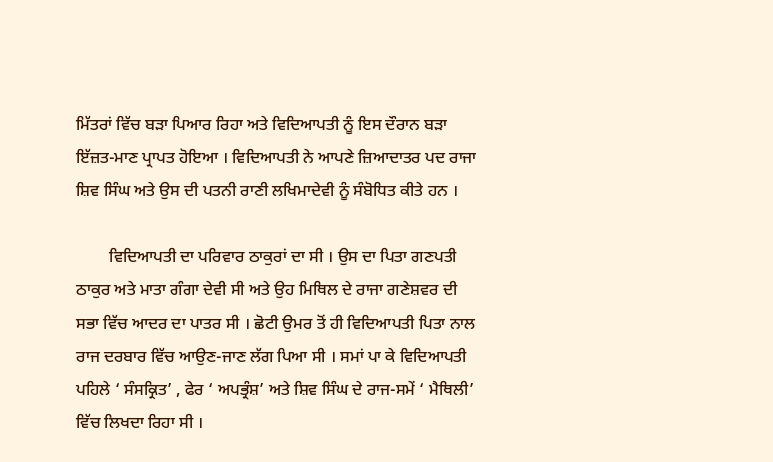ਮਿੱਤਰਾਂ ਵਿੱਚ ਬੜਾ ਪਿਆਰ ਰਿਹਾ ਅਤੇ ਵਿਦਿਆਪਤੀ ਨੂੰ ਇਸ ਦੌਰਾਨ ਬੜਾ ਇੱਜ਼ਤ-ਮਾਣ ਪ੍ਰਾਪਤ ਹੋਇਆ । ਵਿਦਿਆਪਤੀ ਨੇ ਆਪਣੇ ਜ਼ਿਆਦਾਤਰ ਪਦ ਰਾਜਾ ਸ਼ਿਵ ਸਿੰਘ ਅਤੇ ਉਸ ਦੀ ਪਤਨੀ ਰਾਣੀ ਲਖਿਮਾਦੇਵੀ ਨੂੰ ਸੰਬੋਧਿਤ ਕੀਤੇ ਹਨ ।

        ਵਿਦਿਆਪਤੀ ਦਾ ਪਰਿਵਾਰ ਠਾਕੁਰਾਂ ਦਾ ਸੀ । ਉਸ ਦਾ ਪਿਤਾ ਗਣਪਤੀ ਠਾਕੁਰ ਅਤੇ ਮਾਤਾ ਗੰਗਾ ਦੇਵੀ ਸੀ ਅਤੇ ਉਹ ਮਿਥਿਲ ਦੇ ਰਾਜਾ ਗਣੇਸ਼ਵਰ ਦੀ ਸਭਾ ਵਿੱਚ ਆਦਰ ਦਾ ਪਾਤਰ ਸੀ । ਛੋਟੀ ਉਮਰ ਤੋਂ ਹੀ ਵਿਦਿਆਪਤੀ ਪਿਤਾ ਨਾਲ ਰਾਜ ਦਰਬਾਰ ਵਿੱਚ ਆਉਣ-ਜਾਣ ਲੱਗ ਪਿਆ ਸੀ । ਸਮਾਂ ਪਾ ਕੇ ਵਿਦਿਆਪਤੀ ਪਹਿਲੇ ‘ ਸੰਸਕ੍ਰਿਤ’ , ਫੇਰ ‘ ਅਪਭ੍ਰੰਸ਼’ ਅਤੇ ਸ਼ਿਵ ਸਿੰਘ ਦੇ ਰਾਜ-ਸਮੇਂ ‘ ਮੈਥਿਲੀ’ ਵਿੱਚ ਲਿਖਦਾ ਰਿਹਾ ਸੀ ।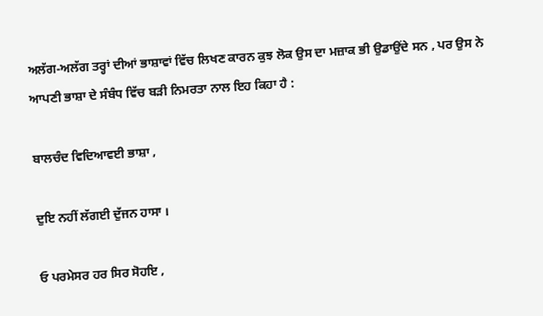ਅਲੱਗ-ਅਲੱਗ ਤਰ੍ਹਾਂ ਦੀਆਂ ਭਾਸ਼ਾਵਾਂ ਵਿੱਚ ਲਿਖਣ ਕਾਰਨ ਕੁਝ ਲੋਕ ਉਸ ਦਾ ਮਜ਼ਾਕ ਭੀ ਉਡਾਉਂਦੇ ਸਨ , ਪਰ ਉਸ ਨੇ ਆਪਣੀ ਭਾਸ਼ਾ ਦੇ ਸੰਬੰਧ ਵਿੱਚ ਬੜੀ ਨਿਮਰਤਾ ਨਾਲ ਇਹ ਕਿਹਾ ਹੈ :

ਬਾਲਚੰਦ ਵਿਦਿਆਵਈ ਭਾਸ਼ਾ ,

ਦੁਇ ਨਹੀਂ ਲੱਗਈ ਦੁੱਜਨ ਹਾਸਾ ।

ਓ ਪਰਮੇਸਰ ਹਰ ਸਿਰ ਸੋਹਇ ,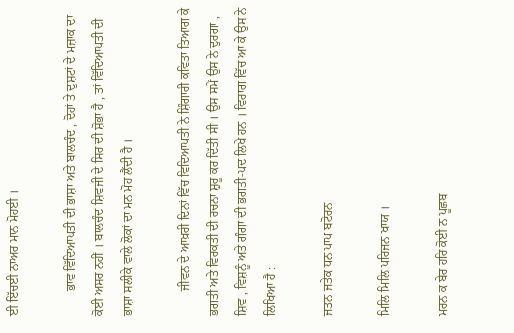ਈ ਇੱਚਈ ਨਾਅਰ ਮਾਨ ਮੋਹਈ ।

        ਭਾਵ ਵਿੱਦਿਆਪਤੀ ਦੀ ਭਾਸ਼ਾ ਅਤੇ ਬਾਲਚੰਦ , ਦੋਹਾਂ ਤੇ ਦੁਸ਼ਟਾਂ ਦੇ ਮਜ਼ਾਕ ਦਾ ਕੋਈ ਅਸਰ ਨਹੀਂ । ਬਾਲਚੰਦ ਸ਼ਿਵਜੀ ਦੇ ਸਿਰ ਦੀ ਸ਼ੋਭਾ ਹੈ , ਤਾਂ ਵਿੱਦਿਆਪਤੀ ਦੀ ਭਾਸ਼ਾ ਸਲੀਕੇ ਵਾਲੇ ਲੋਕਾਂ ਦਾ ਮਨ ਮੋਹ ਲੈਂਦੀ ਹੈ ।

        ਜੀਵਨ ਦੇ ਆਖ਼ਰੀ ਦਿਨਾਂ ਵਿੱਚ ਵਿਦਿਆਪਤੀ ਨੇ ਸ਼ਿੰਗਾਰੀ ਕਵਿਤਾ ਤਿਆਗ ਕੇ ਭਗਤੀ ਅਤੇ ਵਿਰਕਤੀ ਦੀ ਰਚਨਾ ਸ਼ੁਰੂ ਕਰ ਦਿੱਤੀ ਸੀ । ਉਸ ਸਮੇਂ ਉਸ ਨੇ ਦੁਰਗਾ , ਸ਼ਿਵ , ਵਿਸ਼ਨੂੰ ਅਤੇ ਗੰਗਾ ਦੀ ਭਗਤੀ-ਪਦ ਲਿਖੇ ਹਨ । ਵਿਰਾਗ ਵਿੱਚ ਆ ਕੇ ਉਸ ਨੇ ਲਿਖਿਆ ਹੈ :

ਜਤਨ ਜਤੇਕ ਧਨ ਪਾਪ ਬਟੋਰਨ

ਮਿਲਿ ਮਿਲਿ ਪਰਿਜਨ ਖਾਯ ।

ਮਰਨ ਕ ਬੇਰ ਹਰਿ ਕੋਈ ਨ ਪੂਛਬ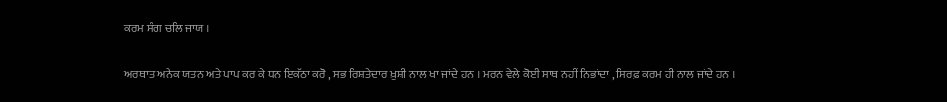ਕਰਮ ਸੰਗ ਚਲਿ ਜਾਯ ।

ਅਰਥਾਤ ਅਨੇਕ ਯਤਨ ਅਤੇ ਪਾਪ ਕਰ ਕੇ ਧਨ ਇਕੱਠਾ ਕਰੋ , ਸਭ ਰਿਸ਼ਤੇਦਾਰ ਖ਼ੁਸ਼ੀ ਨਾਲ ਖਾ ਜਾਂਦੇ ਹਨ । ਮਰਨ ਵੇਲੇ ਕੋਈ ਸਾਥ ਨਹੀਂ ਨਿਭਾਂਦਾ , ਸਿਰਫ਼ ਕਰਮ ਹੀ ਨਾਲ ਜਾਂਦੇ ਹਨ ।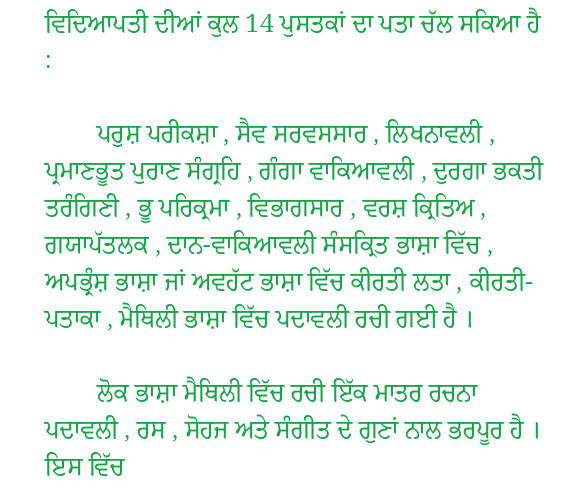ਵਿਦਿਆਪਤੀ ਦੀਆਂ ਕੁਲ 14 ਪੁਸਤਕਾਂ ਦਾ ਪਤਾ ਚੱਲ ਸਕਿਆ ਹੈ :

        ਪਰੁਸ਼ ਪਰੀਕਸ਼ਾ , ਸੈਵ ਸਰਵਸਸਾਰ , ਲਿਖਨਾਵਲੀ , ਪ੍ਰਮਾਣਭੂਤ ਪੁਰਾਣ ਸੰਗ੍ਰਹਿ , ਗੰਗਾ ਵਾਕਿਆਵਲੀ , ਦੁਰਗਾ ਭਕਤੀ ਤਰੰਗਿਣੀ , ਭੂ ਪਰਿਕ੍ਰਮਾ , ਵਿਭਾਗਸਾਰ , ਵਰਸ਼ ਕ੍ਰਿਤਿਅ , ਗਯਾਪੱਤਲਕ , ਦਾਨ-ਵਾਕਿਆਵਲੀ ਸੰਸਕ੍ਰਿਤ ਭਾਸ਼ਾ ਵਿੱਚ , ਅਪਭ੍ਰੰਸ਼ ਭਾਸ਼ਾ ਜਾਂ ਅਵਹੱਟ ਭਾਸ਼ਾ ਵਿੱਚ ਕੀਰਤੀ ਲਤਾ , ਕੀਰਤੀ-ਪਤਾਕਾ , ਮੈਥਿਲੀ ਭਾਸ਼ਾ ਵਿੱਚ ਪਦਾਵਲੀ ਰਚੀ ਗਈ ਹੈ ।

        ਲੋਕ ਭਾਸ਼ਾ ਮੈਥਿਲੀ ਵਿੱਚ ਰਚੀ ਇੱਕ ਮਾਤਰ ਰਚਨਾ ਪਦਾਵਲੀ , ਰਸ , ਸੋਹਜ ਅਤੇ ਸੰਗੀਤ ਦੇ ਗੁਣਾਂ ਨਾਲ ਭਰਪੂਰ ਹੈ । ਇਸ ਵਿੱਚ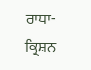ਰਾਧਾ-ਕ੍ਰਿਸ਼ਨ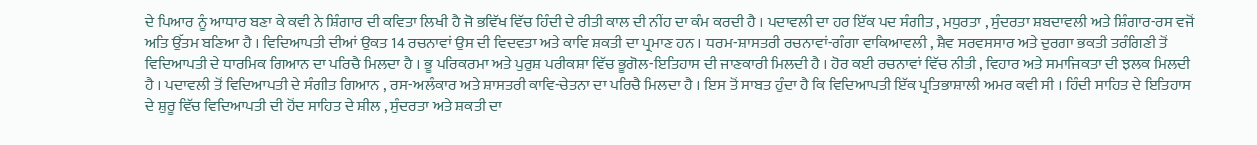ਦੇ ਪਿਆਰ ਨੂੰ ਆਧਾਰ ਬਣਾ ਕੇ ਕਵੀ ਨੇ ਸ਼ਿੰਗਾਰ ਦੀ ਕਵਿਤਾ ਲਿਖੀ ਹੈ ਜੋ ਭਵਿੱਖ ਵਿੱਚ ਹਿੰਦੀ ਦੇ ਰੀਤੀ ਕਾਲ ਦੀ ਨੀਂਹ ਦਾ ਕੰਮ ਕਰਦੀ ਹੈ । ਪਦਾਵਲੀ ਦਾ ਹਰ ਇੱਕ ਪਦ ਸੰਗੀਤ , ਮਧੁਰਤਾ , ਸੁੰਦਰਤਾ ਸ਼ਬਦਾਵਲੀ ਅਤੇ ਸ਼ਿੰਗਾਰ-ਰਸ ਵਜੋਂ ਅਤਿ ਉੱਤਮ ਬਣਿਆ ਹੈ । ਵਿਦਿਆਪਤੀ ਦੀਆਂ ਉਕਤ 14 ਰਚਨਾਵਾਂ ਉਸ ਦੀ ਵਿਦਵਤਾ ਅਤੇ ਕਾਵਿ ਸ਼ਕਤੀ ਦਾ ਪ੍ਰਮਾਣ ਹਨ । ਧਰਮ-ਸ਼ਾਸਤਰੀ ਰਚਨਾਵਾਂ-ਗੰਗਾ ਵਾਕਿਆਵਲੀ , ਸ਼ੈਵ ਸਰਵਸਸਾਰ ਅਤੇ ਦੁਰਗਾ ਭਕਤੀ ਤਰੰਗਿਣੀ ਤੋਂ ਵਿਦਿਆਪਤੀ ਦੇ ਧਾਰਮਿਕ ਗਿਆਨ ਦਾ ਪਰਿਚੈ ਮਿਲਦਾ ਹੈ । ਭੂ ਪਰਿਕਰਮਾ ਅਤੇ ਪੁਰੁਸ਼ ਪਰੀਕਸ਼ਾ ਵਿੱਚ ਭੂਗੋਲ-ਇਤਿਹਾਸ ਦੀ ਜਾਣਕਾਰੀ ਮਿਲਦੀ ਹੈ । ਹੋਰ ਕਈ ਰਚਨਾਵਾਂ ਵਿੱਚ ਨੀਤੀ , ਵਿਹਾਰ ਅਤੇ ਸਮਾਜਿਕਤਾ ਦੀ ਝਲਕ ਮਿਲਦੀ ਹੈ । ਪਦਾਵਲੀ ਤੋਂ ਵਿਦਿਆਪਤੀ ਦੇ ਸੰਗੀਤ ਗਿਆਨ , ਰਸ-ਅਲੰਕਾਰ ਅਤੇ ਸ਼ਾਸਤਰੀ ਕਾਵਿ-ਚੇਤਨਾ ਦਾ ਪਰਿਚੈ ਮਿਲਦਾ ਹੈ । ਇਸ ਤੋਂ ਸਾਬਤ ਹੁੰਦਾ ਹੈ ਕਿ ਵਿਦਿਆਪਤੀ ਇੱਕ ਪ੍ਰਤਿਭਾਸ਼ਾਲੀ ਅਮਰ ਕਵੀ ਸੀ । ਹਿੰਦੀ ਸਾਹਿਤ ਦੇ ਇਤਿਹਾਸ ਦੇ ਸ਼ੁਰੂ ਵਿੱਚ ਵਿਦਿਆਪਤੀ ਦੀ ਹੋਂਦ ਸਾਹਿਤ ਦੇ ਸ਼ੀਲ , ਸੁੰਦਰਤਾ ਅਤੇ ਸ਼ਕਤੀ ਦਾ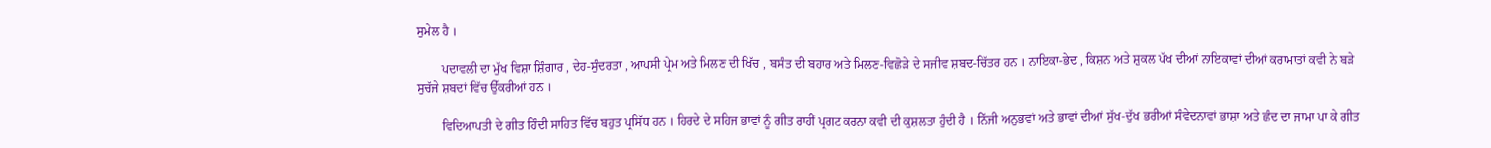ਸੁਮੇਲ ਹੈ ।

        ਪਦਾਵਲੀ ਦਾ ਮੁੱਖ ਵਿਸ਼ਾ ਸ਼ਿੰਗਾਰ , ਦੇਹ-ਸੁੰਦਰਤਾ , ਆਪਸੀ ਪ੍ਰੇਮ ਅਤੇ ਮਿਲਣ ਦੀ ਖਿੱਚ , ਬਸੰਤ ਦੀ ਬਹਾਰ ਅਤੇ ਮਿਲਣ-ਵਿਛੋੜੇ ਦੇ ਸਜੀਵ ਸ਼ਬਦ-ਚਿੱਤਰ ਹਨ । ਨਾਇਕਾ-ਭੇਦ , ਕਿਸ਼ਨ ਅਤੇ ਸ਼ੁਕਲ ਪੱਖ ਦੀਆਂ ਨਾਇਕਾਵਾਂ ਦੀਆਂ ਕਰਾਮਾਤਾਂ ਕਵੀ ਨੇ ਬੜੇ ਸੁਚੱਜੇ ਸ਼ਬਦਾਂ ਵਿੱਚ ਉੱਕਰੀਆਂ ਹਨ ।

        ਵਿਦਿਆਪਤੀ ਦੇ ਗੀਤ ਹਿੰਦੀ ਸਾਹਿਤ ਵਿੱਚ ਬਹੁਤ ਪ੍ਰਸਿੱਧ ਹਨ । ਹਿਰਦੇ ਦੇ ਸਹਿਜ ਭਾਵਾਂ ਨੂੰ ਗੀਤ ਰਾਹੀਂ ਪ੍ਰਗਟ ਕਰਨਾ ਕਵੀ ਦੀ ਕੁਸ਼ਲਤਾ ਹੁੰਦੀ ਹੈ । ਨਿੱਜੀ ਅਨੁਭਵਾਂ ਅਤੇ ਭਾਵਾਂ ਦੀਆਂ ਸੁੱਖ-ਦੁੱਖ ਭਰੀਆਂ ਸੰਵੇਦਨਾਵਾਂ ਭਾਸ਼ਾ ਅਤੇ ਛੰਦ ਦਾ ਜਾਮਾ ਪਾ ਕੇ ਗੀਤ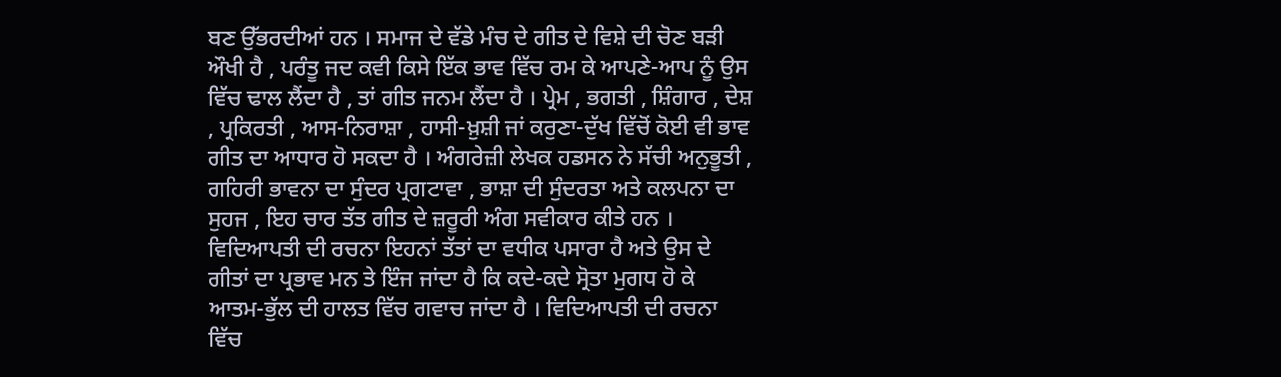ਬਣ ਉੱਭਰਦੀਆਂ ਹਨ । ਸਮਾਜ ਦੇ ਵੱਡੇ ਮੰਚ ਦੇ ਗੀਤ ਦੇ ਵਿਸ਼ੇ ਦੀ ਚੋਣ ਬੜੀ ਔਖੀ ਹੈ , ਪਰੰਤੂ ਜਦ ਕਵੀ ਕਿਸੇ ਇੱਕ ਭਾਵ ਵਿੱਚ ਰਮ ਕੇ ਆਪਣੇ-ਆਪ ਨੂੰ ਉਸ ਵਿੱਚ ਢਾਲ ਲੈਂਦਾ ਹੈ , ਤਾਂ ਗੀਤ ਜਨਮ ਲੈਂਦਾ ਹੈ । ਪ੍ਰੇਮ , ਭਗਤੀ , ਸ਼ਿੰਗਾਰ , ਦੇਸ਼ , ਪ੍ਰਕਿਰਤੀ , ਆਸ-ਨਿਰਾਸ਼ਾ , ਹਾਸੀ-ਖ਼ੁਸ਼ੀ ਜਾਂ ਕਰੁਣਾ-ਦੁੱਖ ਵਿੱਚੋਂ ਕੋਈ ਵੀ ਭਾਵ ਗੀਤ ਦਾ ਆਧਾਰ ਹੋ ਸਕਦਾ ਹੈ । ਅੰਗਰੇਜ਼ੀ ਲੇਖਕ ਹਡਸਨ ਨੇ ਸੱਚੀ ਅਨੁਭੂਤੀ , ਗਹਿਰੀ ਭਾਵਨਾ ਦਾ ਸੁੰਦਰ ਪ੍ਰਗਟਾਵਾ , ਭਾਸ਼ਾ ਦੀ ਸੁੰਦਰਤਾ ਅਤੇ ਕਲਪਨਾ ਦਾ ਸੁਹਜ , ਇਹ ਚਾਰ ਤੱਤ ਗੀਤ ਦੇ ਜ਼ਰੂਰੀ ਅੰਗ ਸਵੀਕਾਰ ਕੀਤੇ ਹਨ । ਵਿਦਿਆਪਤੀ ਦੀ ਰਚਨਾ ਇਹਨਾਂ ਤੱਤਾਂ ਦਾ ਵਧੀਕ ਪਸਾਰਾ ਹੈ ਅਤੇ ਉਸ ਦੇ ਗੀਤਾਂ ਦਾ ਪ੍ਰਭਾਵ ਮਨ ਤੇ ਇੰਜ ਜਾਂਦਾ ਹੈ ਕਿ ਕਦੇ-ਕਦੇ ਸ੍ਰੋਤਾ ਮੁਗਧ ਹੋ ਕੇ ਆਤਮ-ਭੁੱਲ ਦੀ ਹਾਲਤ ਵਿੱਚ ਗਵਾਚ ਜਾਂਦਾ ਹੈ । ਵਿਦਿਆਪਤੀ ਦੀ ਰਚਨਾ ਵਿੱਚ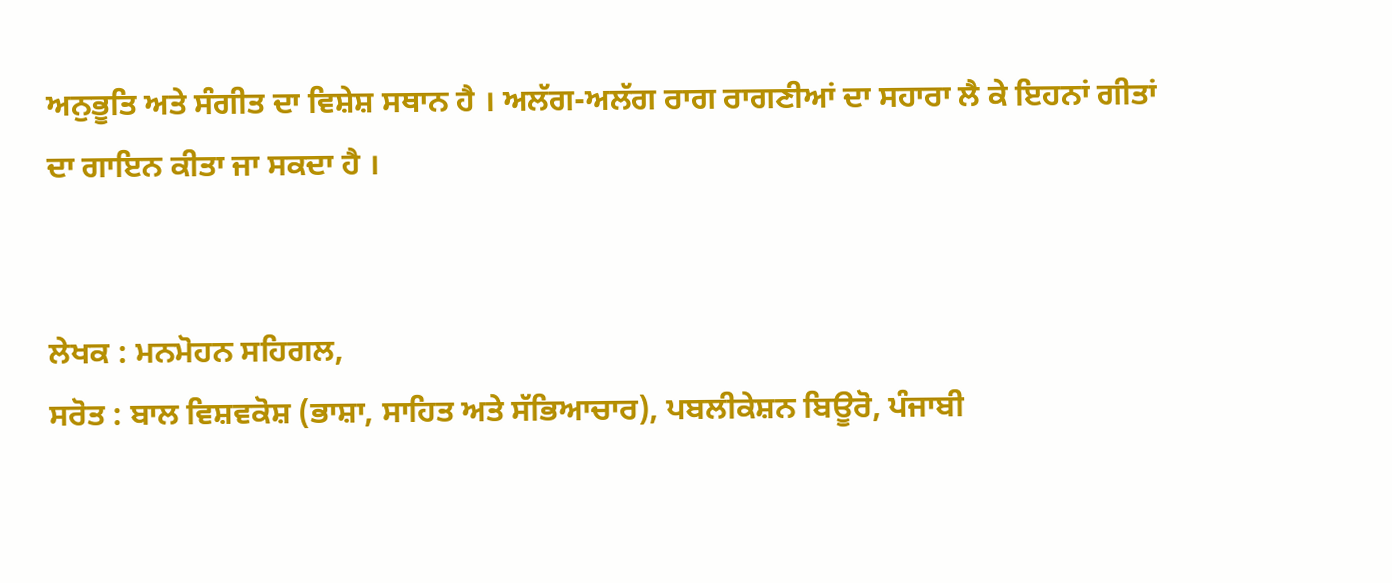ਅਨੁਭੂਤਿ ਅਤੇ ਸੰਗੀਤ ਦਾ ਵਿਸ਼ੇਸ਼ ਸਥਾਨ ਹੈ । ਅਲੱਗ-ਅਲੱਗ ਰਾਗ ਰਾਗਣੀਆਂ ਦਾ ਸਹਾਰਾ ਲੈ ਕੇ ਇਹਨਾਂ ਗੀਤਾਂ ਦਾ ਗਾਇਨ ਕੀਤਾ ਜਾ ਸਕਦਾ ਹੈ ।


ਲੇਖਕ : ਮਨਮੋਹਨ ਸਹਿਗਲ,
ਸਰੋਤ : ਬਾਲ ਵਿਸ਼ਵਕੋਸ਼ (ਭਾਸ਼ਾ, ਸਾਹਿਤ ਅਤੇ ਸੱਭਿਆਚਾਰ), ਪਬਲੀਕੇਸ਼ਨ ਬਿਊਰੋ, ਪੰਜਾਬੀ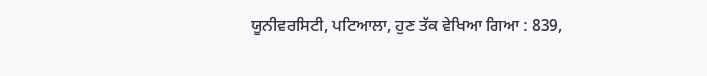ਯੂਨੀਵਰਸਿਟੀ, ਪਟਿਆਲਾ, ਹੁਣ ਤੱਕ ਵੇਖਿਆ ਗਿਆ : 839,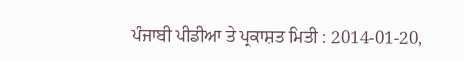ਪੰਜਾਬੀ ਪੀਡੀਆ ਤੇ ਪ੍ਰਕਾਸ਼ਤ ਮਿਤੀ : 2014-01-20,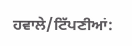ਹਵਾਲੇ/ਟਿੱਪਣੀਆਂ: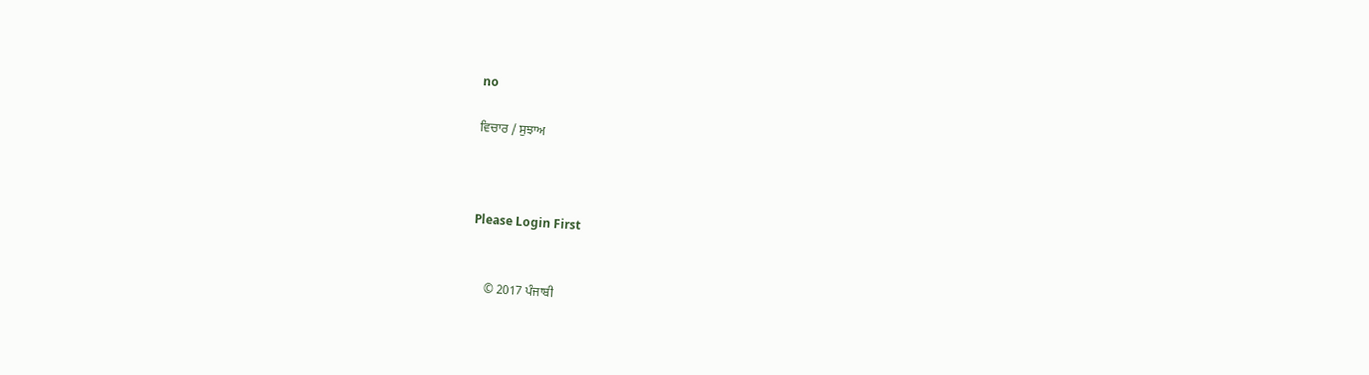no

ਵਿਚਾਰ / ਸੁਝਾਅ



Please Login First


    © 2017 ਪੰਜਾਬੀ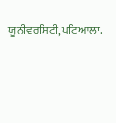ਯੂਨੀਵਰਸਿਟੀ,ਪਟਿਆਲਾ.